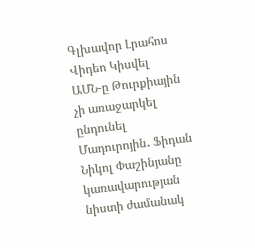Գլխավոր Լրահոս Վիդեո Կիսվել
ԱՄՆ-ը Թուրքիային չի առաջարկել ընդունել Մադուրոյին․ Ֆիդան Նիկոլ Փաշինյանը կառավարության նիստի ժամանակ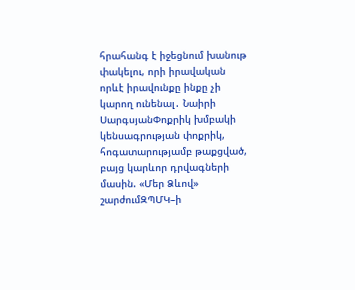հրահանգ է իջեցնում խանութ փակելու, որի իրավական որևէ իրավունքը ինքը չի կարող ունենալ․ Նաիրի ՍարգսյանՓոքրիկ խմբակի կենսագրության փոքրիկ, հոգատարությամբ թաքցված, բայց կարևոր դրվագների մասին. «Մեր Ձևով» շարժումԶՊՄԿ–ի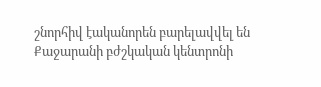շնորհիվ էականորեն բարելավվել են Քաջարանի բժշկական կենտրոնի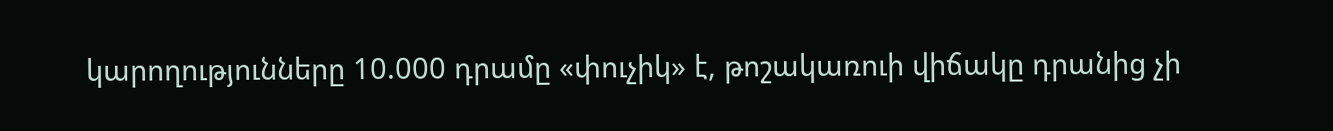կարողությունները 10.000 դրամը «փուչիկ» է, թոշակառուի վիճակը դրանից չի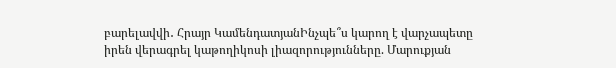բարելավվի․ Հրայր ԿամենդատյանԻնչպե՞ս կարող է վարչապետը իրեն վերագրել կաթողիկոսի լիազորությունները. Մարուքյան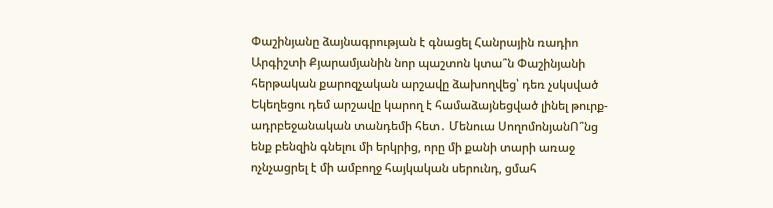Փաշինյանը ձայնագրության է գնացել Հանրային ռադիո Արգիշտի Քյարամյանին նոր պաշտոն կտա՞ն Փաշինյանի հերթական քարոզչական արշավը ձախողվեց՝ դեռ չսկսված Եկեղեցու դեմ արշավը կարող է համաձայնեցված լինել թուրք-ադրբեջանական տանդեմի հետ․ Մենուա ՍողոմոնյանՈ՞նց ենք բենզին գնելու մի երկրից, որը մի քանի տարի առաջ ոչնչացրել է մի ամբողջ հայկական սերունդ, ցմահ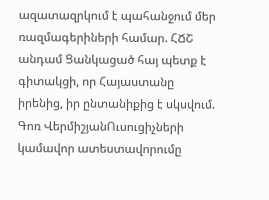ազատազրկում է պահանջում մեր ռազմագերիների համար. ՀՃՇ անդամ Ցանկացած հայ պետք է գիտակցի, որ Հայաստանը իրենից, իր ընտանիքից է սկսվում. Գոռ ՎերմիշյանՈւսուցիչների կամավոր ատեստավորումը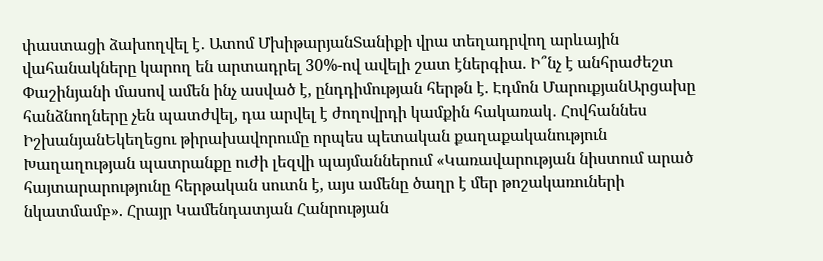փաստացի ձախողվել է․ Ատոմ ՄխիթարյանՏանիքի վրա տեղադրվող արևային վահանակները կարող են արտադրել 30%-ով ավելի շատ էներգիա. Ի՞նչ է անհրաժեշտ Փաշինյանի մասով ամեն ինչ ասված է, ընդդիմության հերթն է. Էդմոն ՄարուքյանԱրցախը հանձնողները չեն պատժվել, դա արվել է ժողովրդի կամքին հակառակ․ Հովհաննես ԻշխանյանԵկեղեցու թիրախավորումը որպես պետական քաղաքականություն Խաղաղության պատրանքը ուժի լեզվի պայմաններում «Կառավարության նիստում արած հայտարարությունը հերթական սուտն է, այս ամենը ծաղր է մեր թոշակառուների նկատմամբ». Հրայր Կամենդատյան Հանրության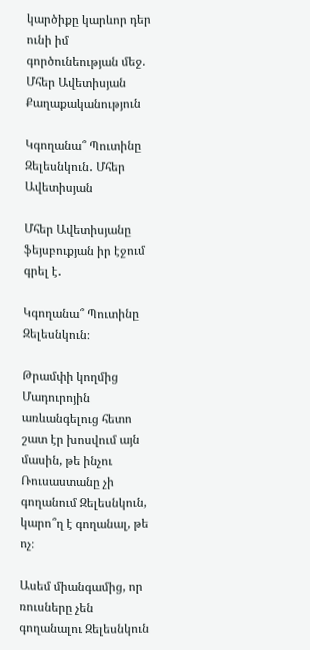կարծիքը կարևոր դեր ունի իմ գործունեության մեջ. Մհեր Ավետիսյան
Քաղաքականություն

Կգողանա՞ Պուտինը Զելեսնկուն․ Մհեր Ավետիսյան

Մհեր Ավետիսյանը ֆեյսբուքյան իր էջում գրել է․

Կգողանա՞ Պուտինը Զելեսնկուն։

Թրամփի կողմից Մադուրոյին առևանգելուց հետո շատ էր խոսվում այն մասին, թե ինչու Ռուսաստանը չի գողանում Զելեսնկուն, կարո՞ղ է գողանալ, թե ոչ։

Ասեմ միանգամից, որ ռուսները չեն գողանալու Զելեսնկուն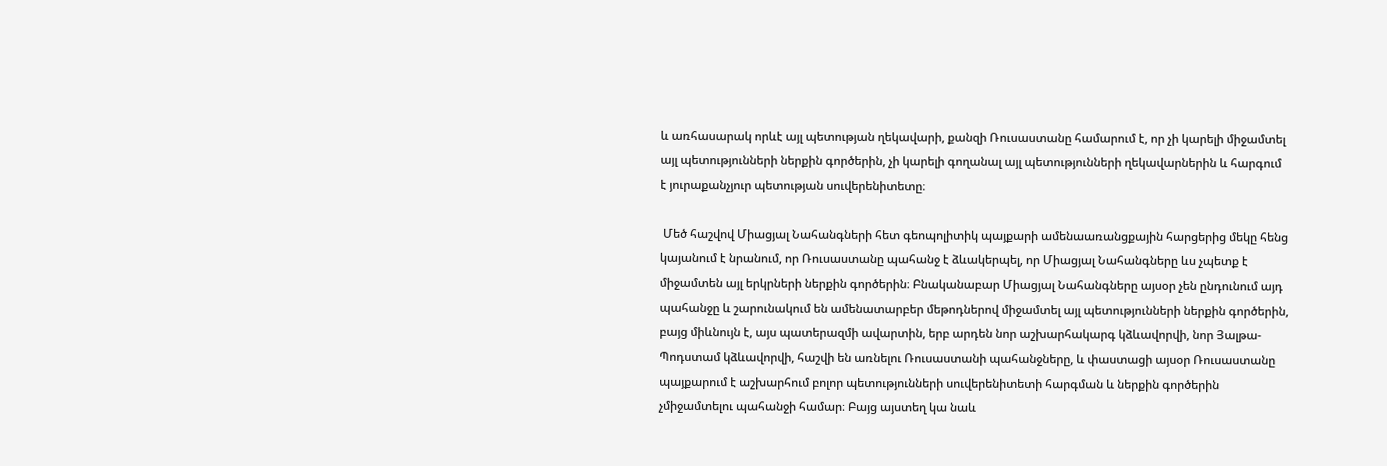և առհասարակ որևէ այլ պետության ղեկավարի, քանզի Ռուսաստանը համարում է, որ չի կարելի միջամտել այլ պետությունների ներքին գործերին, չի կարելի գողանալ այլ պետությունների ղեկավարներին և հարգում է յուրաքանչյուր պետության սուվերենիտետը։

 Մեծ հաշվով Միացյալ Նահանգների հետ գեոպոլիտիկ պայքարի ամենաառանցքային հարցերից մեկը հենց կայանում է նրանում, որ Ռուսաստանը պահանջ է ձևակերպել, որ Միացյալ Նահանգները ևս չպետք է միջամտեն այլ երկրների ներքին գործերին։ Բնականաբար Միացյալ Նահանգները այսօր չեն ընդունում այդ պահանջը և շարունակում են ամենատարբեր մեթոդներով միջամտել այլ պետությունների ներքին գործերին, բայց միևնույն է, այս պատերազմի ավարտին, երբ արդեն նոր աշխարհակարգ կձևավորվի, նոր Յալթա-Պոդստամ կձևավորվի, հաշվի են առնելու Ռուսաստանի պահանջները, և փաստացի այսօր Ռուսաստանը պայքարում է աշխարհում բոլոր պետությունների սուվերենիտետի հարգման և ներքին գործերին չմիջամտելու պահանջի համար։ Բայց այստեղ կա նաև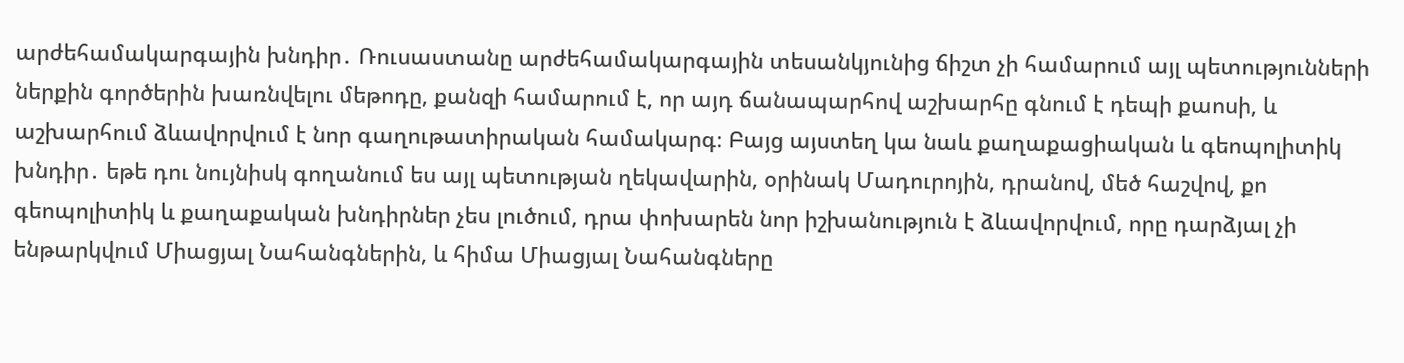արժեհամակարգային խնդիր․ Ռուսաստանը արժեհամակարգային տեսանկյունից ճիշտ չի համարում այլ պետությունների ներքին գործերին խառնվելու մեթոդը, քանզի համարում է, որ այդ ճանապարհով աշխարհը գնում է դեպի քաոսի, և աշխարհում ձևավորվում է նոր գաղութատիրական համակարգ։ Բայց այստեղ կա նաև քաղաքացիական և գեոպոլիտիկ խնդիր․ եթե դու նույնիսկ գողանում ես այլ պետության ղեկավարին, օրինակ Մադուրոյին, դրանով, մեծ հաշվով, քո գեոպոլիտիկ և քաղաքական խնդիրներ չես լուծում, դրա փոխարեն նոր իշխանություն է ձևավորվում, որը դարձյալ չի ենթարկվում Միացյալ Նահանգներին, և հիմա Միացյալ Նահանգները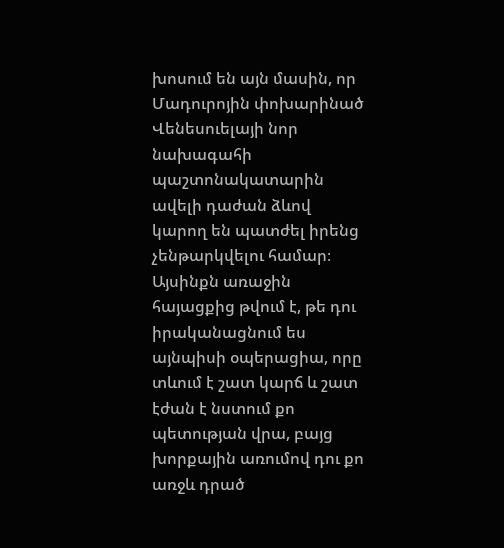խոսում են այն մասին, որ Մադուրոյին փոխարինած Վենեսուելայի նոր նախագահի պաշտոնակատարին ավելի դաժան ձևով կարող են պատժել իրենց չենթարկվելու համար։ Այսինքն առաջին հայացքից թվում է, թե դու իրականացնում ես այնպիսի օպերացիա, որը տևում է շատ կարճ և շատ էժան է նստում քո պետության վրա, բայց խորքային առումով դու քո առջև դրած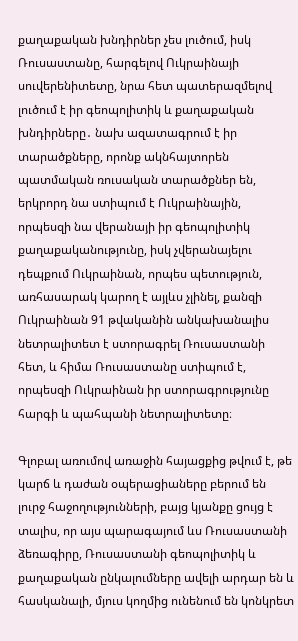քաղաքական խնդիրներ չես լուծում, իսկ Ռուսաստանը, հարգելով Ուկրաինայի սուվերենիտետը, նրա հետ պատերազմելով լուծում է իր գեոպոլիտիկ և քաղաքական խնդիրները․ նախ ազատագրում է իր տարածքները, որոնք ակնհայտորեն պատմական ռուսական տարածքներ են, երկրորդ նա ստիպում է Ուկրաինային, որպեսզի նա վերանայի իր գեոպոլիտիկ քաղաքականությունը, իսկ չվերանայելու դեպքում Ուկրաինան, որպես պետություն, առհասարակ կարող է այլևս չլինել, քանզի Ուկրաինան 91 թվականին անկախանալիս նետրալիտետ է ստորագրել Ռուսաստանի հետ, և հիմա Ռուսաստանը ստիպում է, որպեսզի Ուկրաինան իր ստորագրությունը հարգի և պահպանի նետրալիտետը։

Գլոբալ առումով առաջին հայացքից թվում է, թե կարճ և դաժան օպերացիաները բերում են լուրջ հաջողությունների, բայց կյանքը ցույց է տալիս, որ այս պարագայում ևս Ռուսաստանի ձեռագիրը, Ռուսաստանի գեոպոլիտիկ և քաղաքական ընկալումները ավելի արդար են և հասկանալի, մյուս կողմից ունենում են կոնկրետ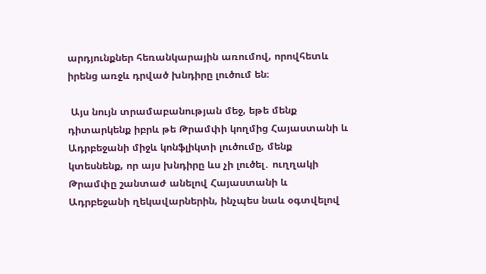արդյունքներ հեռանկարային առումով, որովհետև իրենց առջև դրված խնդիրը լուծում են։

 Այս նույն տրամաբանության մեջ, եթե մենք դիտարկենք իբրև թե Թրամփի կողմից Հայաստանի և Ադրբեջանի միջև կոնֆլիկտի լուծումը, մենք կտեսնենք, որ այս խնդիրը ևս չի լուծել․ ուղղակի Թրամփը շանտաժ անելով Հայաստանի և Ադրբեջանի ղեկավարներին, ինչպես նաև օգտվելով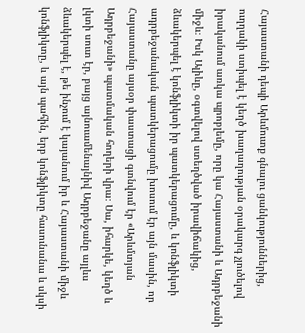Հայաստանի դեպի Արևմուտք գնալու ցանկություններից, ուղղակի ստիպել է կեղծ խաղաղության օրակարգ չլուծելով իրականում առկա պրոբլեմը, որը կա Հայաստանի և Ադրբեջանի միջև։ Իսկ Ալիևը, օգտվելով ստեղծված իրավիճակից, ձևակերպել է կոնֆլիկտի իր պատկերացումը, և կոնֆլիկտի ադրբեջանական պատկերացումը խոսում էր այն մասին, որ Հայաստանը այսօր փաստացի գտնվում էր «Արևմտյան Ադրբեջանի» պատմական հողերի վրա։ Սա, իհարկե, կեղծ և լկտի սուտ էր, բայց այնուամենայնիվ Ադրբեջանը այլևս ձևակերպել է, թե ինչում է կայանում իր և Հայաստանի միջև կոնֆլիկտը, և այն պահին, երբ կոնֆլիկտը հասունանա և սկսի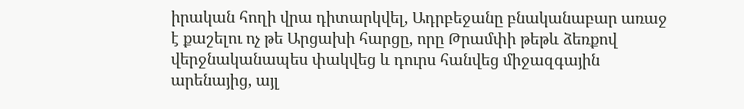իրական հողի վրա դիտարկվել, Ադրբեջանը բնականաբար առաջ է քաշելու ոչ թե Արցախի հարցը, որը Թրամփի թեթև ձեռքով վերջնականապես փակվեց և դուրս հանվեց միջազգային արենայից, այլ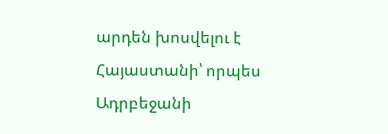արդեն խոսվելու է Հայաստանի՝ որպես Ադրբեջանի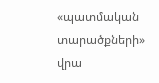«պատմական տարածքների» վրա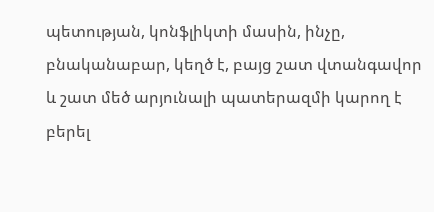պետության, կոնֆլիկտի մասին, ինչը, բնականաբար, կեղծ է, բայց շատ վտանգավոր և շատ մեծ արյունալի պատերազմի կարող է բերել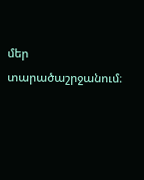մեր տարածաշրջանում։